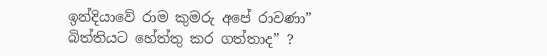ඉන්දියාවේ රාම කුමරු අපේ රාවණා” බිත්තියට හේත්තු කර ගත්තාද” ?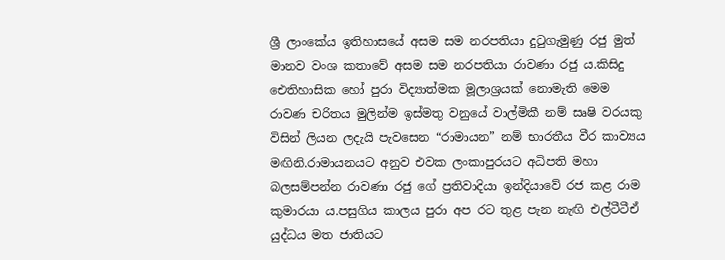ශ්‍රී ලාංකේය ඉතිහාසයේ අසම සම නරපතියා දුටුගැමුණු රජු මුත් මානව වංශ කතාවේ අසම සම නරපතියා රාවණා රජු ය.කිසිදු ඓතිහාසික හෝ පුරා විද්‍යාත්මක මූලාශ්‍රයක් නොමැති මෙම රාවණ චරිතය මුලින්ම ඉස්මතු වනුයේ වාල්මිකී නම් සෘෂි වරයකු විසින් ලියන ලදැයි පැවසෙන “රාමායන” නම් භාරතීය වීර කාව්‍යය මඟිනි.රාමායනයට අනුව එවක ලංකාපුරයට අධිපති මහා බලසම්පන්න රාවණා රජු ගේ ප්‍රතිවාදියා ඉන්දියාවේ රජ කළ රාම කුමාරයා ය.පසුගිය කාලය පුරා අප රට තුළ පැන නැඟි එල්ටීටීඒ යුද්ධය මත ජාතියට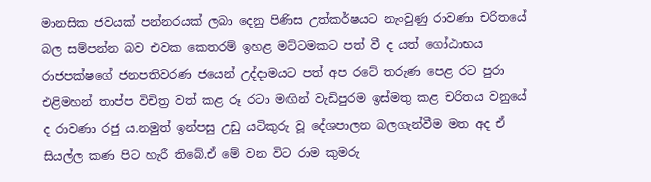මානසික ජවයක් පන්නරයක් ලබා දෙනු පිණිස උත්කර්ෂයට නැංවුණු රාවණා චරිතයේ බල සම්පන්න බව එවක කෙතරම් ඉහළ මට්ටමකට පත් වී ද යත් ගෝඨාභය රාජපක්ෂගේ ජනපතිවරණ ජයෙන් උද්දාමයට පත් අප රටේ තරුණ පෙළ රට පුරා එළිමහන් තාප්ප විචිත්‍ර වත් කළ රූ රටා මඟින් වැඩිපුරම ඉස්මතු කළ චරිතය වනුයේ ද රාවණා රජු ය.නමුත් ඉන්පසු උඩු යටිකුරු වූ දේශපාලන බලගැන්වීම මත අද ඒ සියල්ල කණ පිට හැරී තිබේ.ඒ මේ වන විට රාම කුමරු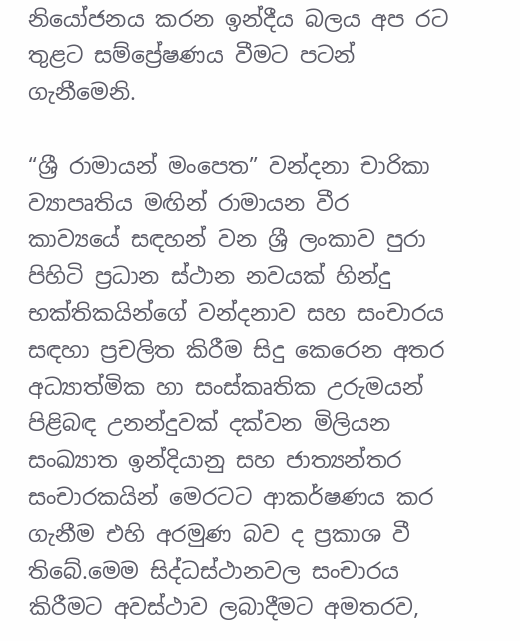නියෝජනය කරන ඉන්දීය බලය අප රට තුළට සම්ප්‍රේෂණය වීමට පටන් ගැනීමෙනි.

“ශ්‍රී රාමායන් මංපෙත” වන්දනා චාරිකා ව්‍යාපෘතිය මඟින් රාමායන වීර කාව්‍යයේ සඳහන් වන ශ්‍රී ලංකාව පුරා පිහිටි ප්‍රධාන ස්ථාන නවයක් හින්දු භක්තිකයින්ගේ වන්දනාව සහ සංචාරය සඳහා ප්‍රචලිත කිරීම සිදු කෙරෙන අතර අධ්‍යාත්මික හා සංස්කෘතික උරුමයන් පිළිබඳ උනන්දුවක් දක්වන මිලියන සංඛ්‍යාත ඉන්දියානු සහ ජාත්‍යන්තර සංචාරකයින් මෙරටට ආකර්ෂණය කර ගැනීම එහි අරමුණ බව ද ප්‍රකාශ වී තිබේ.මෙම සිද්ධස්ථානවල සංචාරය කිරීමට අවස්ථාව ලබාදීමට අමතරව,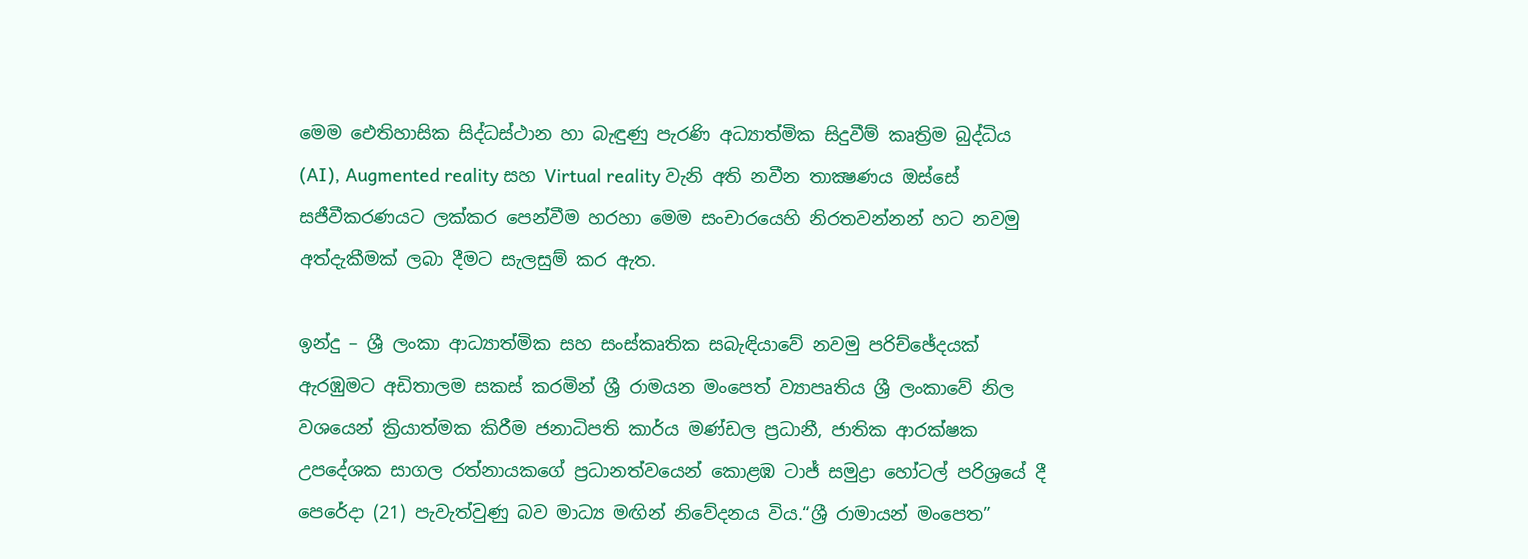මෙම ඓතිහාසික සිද්ධස්ථාන හා බැඳුණු පැරණි අධ්‍යාත්මික සිදුවීම් කෘත්‍රිම බුද්ධිය (AI), Augmented reality සහ Virtual reality වැනි අති නවීන තාක්‍ෂණය ඔස්සේ සජීවීකරණයට ලක්කර පෙන්වීම හරහා මෙම සංචාරයෙහි නිරතවන්නන් හට නවමු අත්දැකීමක් ලබා දීමට සැලසුම් කර ඇත.

ඉන්දු – ශ්‍රී ලංකා ආධ්‍යාත්මික සහ සංස්කෘතික සබැඳියාවේ නවමු පරිච්ඡේදයක් ඇරඹුමට අඩිතාලම සකස් කරමින් ශ්‍රී රාමයන මංපෙත් ව්‍යාපෘතිය ශ්‍රී ලංකාවේ නිල වශයෙන් ක්‍රියාත්මක කිරීම ජනාධිපති කාර්ය මණ්ඩල ප්‍රධානී, ජාතික ආරක්ෂක උපදේශක සාගල රත්නායකගේ ප්‍රධානත්වයෙන් කොළඹ ටාජ් සමුද්‍රා හෝටල් පරිශ්‍රයේ දී පෙරේදා (21) පැවැත්වුණු බව මාධ්‍ය මඟින් නිවේදනය විය.“ශ්‍රී රාමායන් මංපෙත”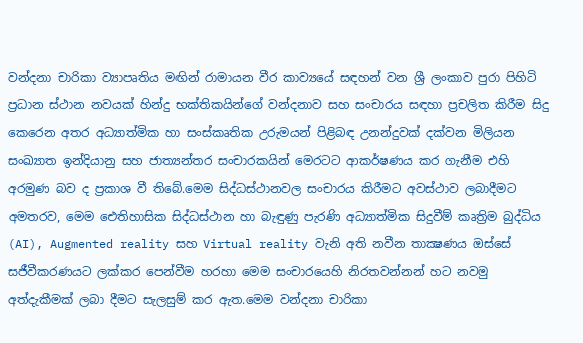වන්දනා චාරිකා ව්‍යාපෘතිය මඟින් රාමායන වීර කාව්‍යයේ සඳහන් වන ශ්‍රී ලංකාව පුරා පිහිටි ප්‍රධාන ස්ථාන නවයක් හින්දු භක්තිකයින්ගේ වන්දනාව සහ සංචාරය සඳහා ප්‍රචලිත කිරීම සිදු කෙරෙන අතර අධ්‍යාත්මික හා සංස්කෘතික උරුමයන් පිළිබඳ උනන්දුවක් දක්වන මිලියන සංඛ්‍යාත ඉන්දියානු සහ ජාත්‍යන්තර සංචාරකයින් මෙරටට ආකර්ෂණය කර ගැනීම එහි අරමුණ බව ද ප්‍රකාශ වී තිබේ.මෙම සිද්ධස්ථානවල සංචාරය කිරීමට අවස්ථාව ලබාදීමට අමතරව, මෙම ඓතිහාසික සිද්ධස්ථාන හා බැඳුණු පැරණි අධ්‍යාත්මික සිදුවීම් කෘත්‍රිම බුද්ධිය (AI), Augmented reality සහ Virtual reality වැනි අති නවීන තාක්‍ෂණය ඔස්සේ සජීවීකරණයට ලක්කර පෙන්වීම හරහා මෙම සංචාරයෙහි නිරතවන්නන් හට නවමු අත්දැකීමක් ලබා දීමට සැලසුම් කර ඇත.මෙම වන්දනා චාරිකා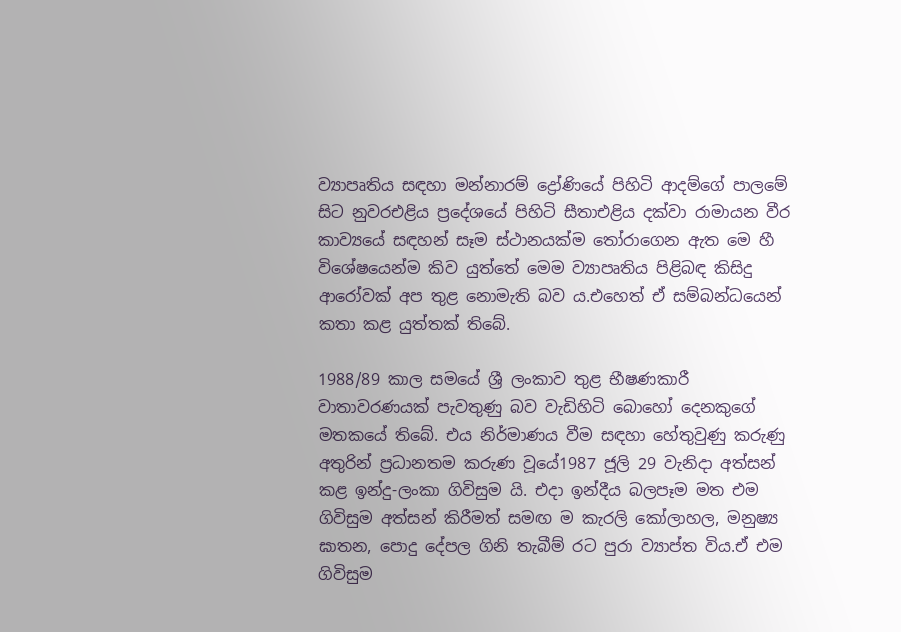ව්‍යාපෘතිය සඳහා මන්නාරම් ද්‍රෝණියේ පිහිටි ආදම්ගේ පාලමේ සිට නුවරඑළිය ප්‍රදේශයේ පිහිටි සීතාඑළිය දක්වා රාමායන වීර කාව්‍යයේ සඳහන් සෑම ස්ථානයක්ම තෝරාගෙන ඇත මෙ හී විශේෂයෙන්ම කිව යුත්තේ මෙම ව්‍යාපෘතිය පිළිබඳ කිසිදු ආරෝවක් අප තුළ නොමැති බව ය.එහෙත් ඒ සම්බන්ධයෙන් කතා කළ යුත්තක් තිබේ.

1988/89 කාල සමයේ ශ්‍රී ලංකාව තුළ භීෂණකාරී වාතාවරණයක් පැවතුණු බව වැඩිහිටි බොහෝ දෙනකුගේ මතකයේ තිබේ. එය නිර්මාණය වීම සඳහා හේතුවුණු කරුණු අතුරින් ප්‍රධානතම කරුණ වූයේ1987 ජූලි 29 වැනිදා අත්සන් කළ ඉන්දු-ලංකා ගිවිසුම යි. එදා ඉන්දීය බලපෑම මත එම ගිවිසුම අත්සන් කිරීමත් සමඟ ම කැරලි කෝලාහල, මනුෂ්‍ය ඝාතන, පොදු දේපල ගිනි තැබීම් රට පුරා ව්‍යාප්ත විය.ඒ එම ගිවිසුම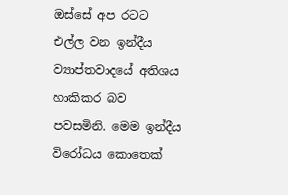ඔස්සේ අප රටට එල්ල වන ඉන්දීය ව්‍යාප්තවාදයේ අතිශය හාකිකර බව පවසමිනි. මෙම ඉන්දීය විරෝධය කොතෙක්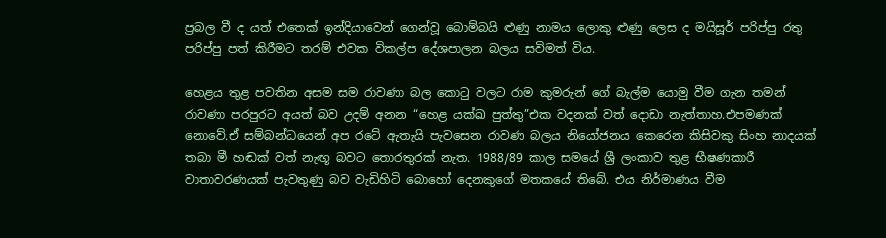ප්‍රබල වී ද යත් එතෙක් ඉන්දියාවෙන් ගෙන්වූ බොම්බයි ළුණු නාමය ලොකු ළුණු ලෙස ද මයිසූර් පරිප්පු රතු පරිප්පු පත් කිරීමට තරම් එවක විකල්ප දේශපාලන බලය සවිමත් විය.

හෙළය තුළ පවතින අසම සම රාවණා බල කොටු වලට රාම කුමරුන් ගේ බැල්ම යොමු වීම ගැන තමන් රාවණා පරපුරට අයත් බව උදම් අනන “හෙළ යක්ඛ පුත්තු”එක වදනක් වත් දොඩා නැත්තාහ.එපමණක් නොවේ.ඒ සම්බන්ධයෙන් අප රටේ ඇතැයි පැවසෙන රාවණ බලය නියෝජනය කෙරෙන කිසිවකු සිංහ නාදයක් තබා මී හඬක් වත් නැඟූ බවට තොරතුරක් නැත. 1988/89 කාල සමයේ ශ්‍රී ලංකාව තුළ භීෂණකාරී වාතාවරණයක් පැවතුණු බව වැඩිහිටි බොහෝ දෙනකුගේ මතකයේ තිබේ. එය නිර්මාණය වීම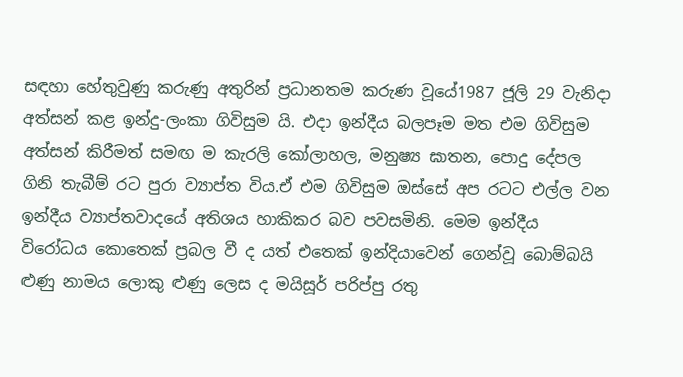සඳහා හේතුවුණු කරුණු අතුරින් ප්‍රධානතම කරුණ වූයේ1987 ජූලි 29 වැනිදා අත්සන් කළ ඉන්දු-ලංකා ගිවිසුම යි. එදා ඉන්දීය බලපෑම මත එම ගිවිසුම අත්සන් කිරීමත් සමඟ ම කැරලි කෝලාහල, මනුෂ්‍ය ඝාතන, පොදු දේපල ගිනි තැබීම් රට පුරා ව්‍යාප්ත විය.ඒ එම ගිවිසුම ඔස්සේ අප රටට එල්ල වන ඉන්දීය ව්‍යාප්තවාදයේ අතිශය හාකිකර බව පවසමිනි. මෙම ඉන්දීය විරෝධය කොතෙක් ප්‍රබල වී ද යත් එතෙක් ඉන්දියාවෙන් ගෙන්වූ බොම්බයි ළුණු නාමය ලොකු ළුණු ලෙස ද මයිසූර් පරිප්පු රතු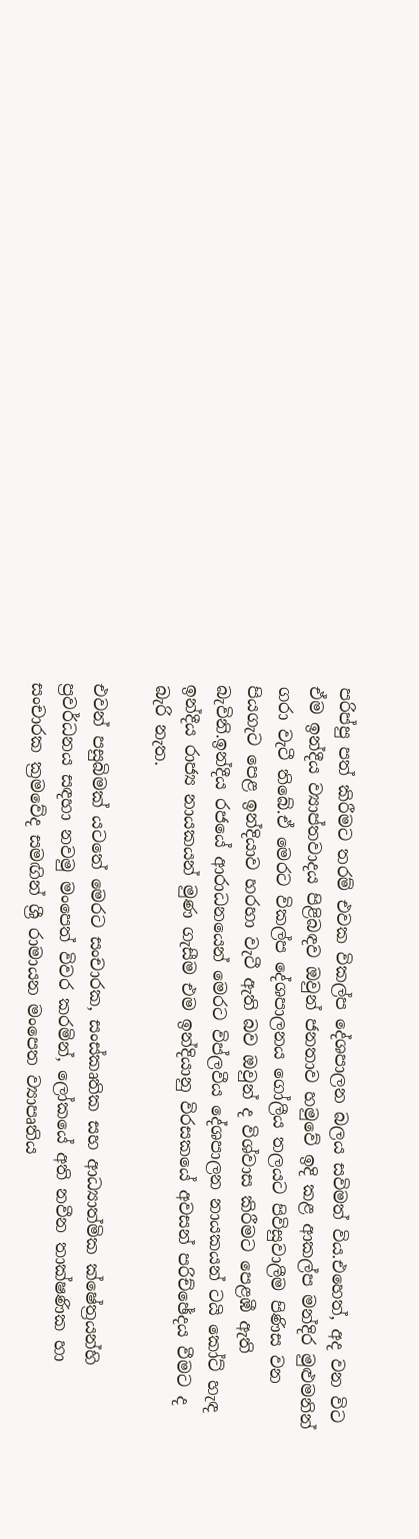පරිප්පු පත් කිරීමට තරම් එවක විකල්ප දේශපාලන බලය සවිමත් විය.එහෙත්, අද වන විට ඒම ඉන්දීය ව්‍යාප්තවාදය පිළිබඳව ඔවුන් ජනතාව හමුවේ ඉදි කළ ආකල්ප මන්දිර මුළුමනින් ගරා වැටී තිබේ.ඒ මෙරට විකල්ප දේශපාලනය ගෝලීය තලයට පිවිසුවාලීම පිණිස වන පියගැට පෙළ ඉන්දියාව හරහා වැටී ඇති බව ඔවුන් ද විශ්වාස කිරීමට පෙළඹී ඇති බැවිනි.ඉන්දීය රජයේ ආරාධනයෙන් මෙරට විප්ලවීය දේශපාලන නායකයන් ටයි කෝට් හැඳ ඉන්දීය රාජ්‍ය නායකයන් මුණ ගැසීම එම ඉන්දියානු විරසකයේ අවසන් පරිච්ඡේදය වීමට ද බැරි නැත.

එවන් පසුබිමක් යටතේ මෙරට සංචාරක, සංස්කෘතික සහ ආධ්‍යාත්මික ක්ෂේත්‍රයන්හි ප්‍රවර්ධනය සඳහා නවමු මංපෙත් විවර කරමින්, ලෝකයේ අති නවීන තාක්ෂණික හා සංචාරක ක්‍රමවේද සමඟින් ශ්‍රී රාමායන මංපෙත ව්‍යාපෘතිය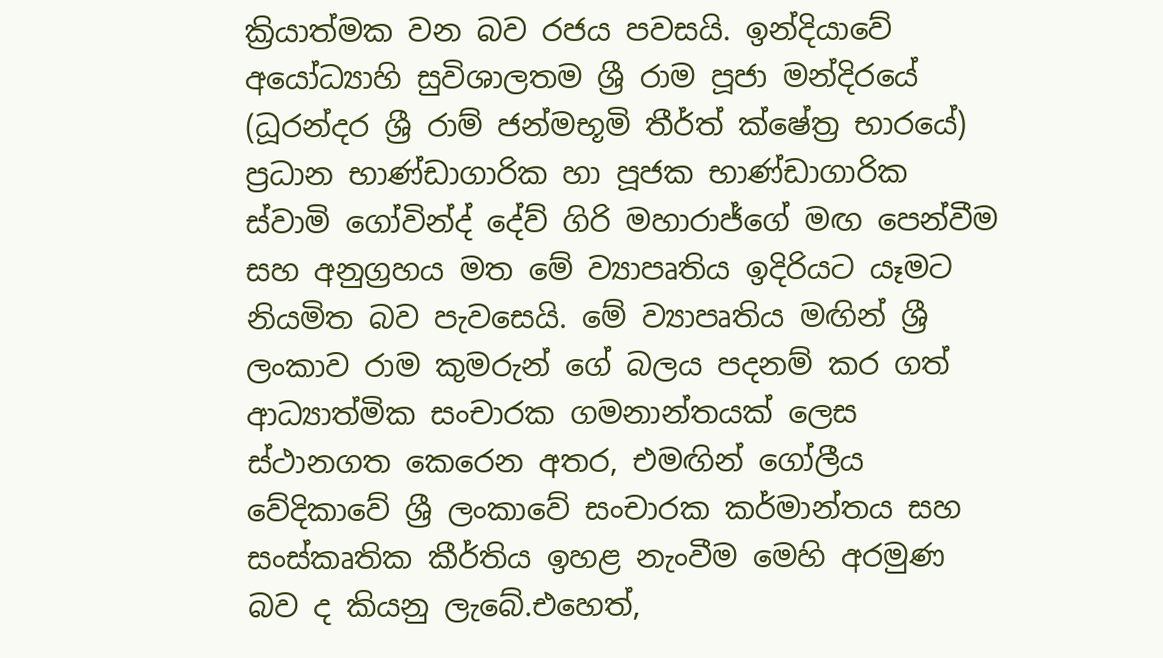ක්‍රියාත්මක වන බව රජය පවසයි. ඉන්දියාවේ අයෝධ්‍යාහි සුවිශාලතම ශ්‍රී රාම පූජා මන්දිරයේ (ධූරන්දර ශ්‍රී රාම් ජන්මභූමි තීර්ත් ක්ෂේත්‍ර භාරයේ) ප්‍රධාන භාණ්ඩාගාරික හා පූජක භාණ්ඩාගාරික ස්වාමි ගෝවින්ද් දේව් ගිරි මහාරාජ්ගේ මඟ පෙන්වීම සහ අනුග්‍රහය මත මේ ව්‍යාපෘතිය ඉදිරියට යෑමට නියමිත බව පැවසෙයි. මේ ව්‍යාපෘතිය මඟින් ශ්‍රී ලංකාව රාම කුමරුන් ගේ බලය පදනම් කර ගත් ආධ්‍යාත්මික සංචාරක ගමනාන්තයක් ලෙස ස්ථානගත කෙරෙන අතර, එමඟින් ගෝලීය වේදිකාවේ ශ්‍රී ලංකාවේ සංචාරක කර්මාන්තය සහ සංස්කෘතික කීර්තිය ඉහළ නැංවීම මෙහි අරමුණ බව ද කියනු ලැබේ.එහෙත්,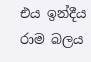එය ඉන්දීය රාම බලය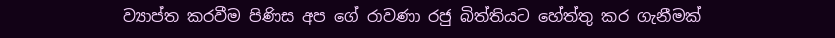ව්‍යාප්ත කරවීම පිණිස අප ගේ රාවණා රජු බිත්තියට හේත්තු කර ගැනීමක්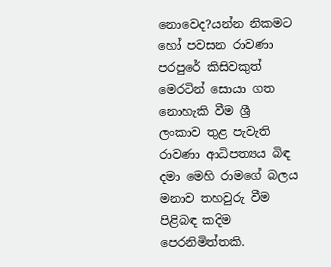නොවෙද?යන්න නිකමට හෝ පවසන රාවණා පරපුරේ කිසිවකුත් මෙරටින් සොයා ගත නොහැකි වීම ශ්‍රී ලංකාව තුළ පැවැති රාවණා ආධිපත්‍යය බිඳ දමා මෙහි රාමගේ බලය මනාව තහවුරු වීම පිළිබඳ කදිම පෙරනිමිත්තකි.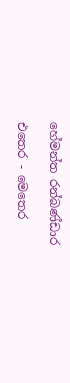හේමන්ත රන්බණ්ඩාර

එතෙර - මෙතෙර